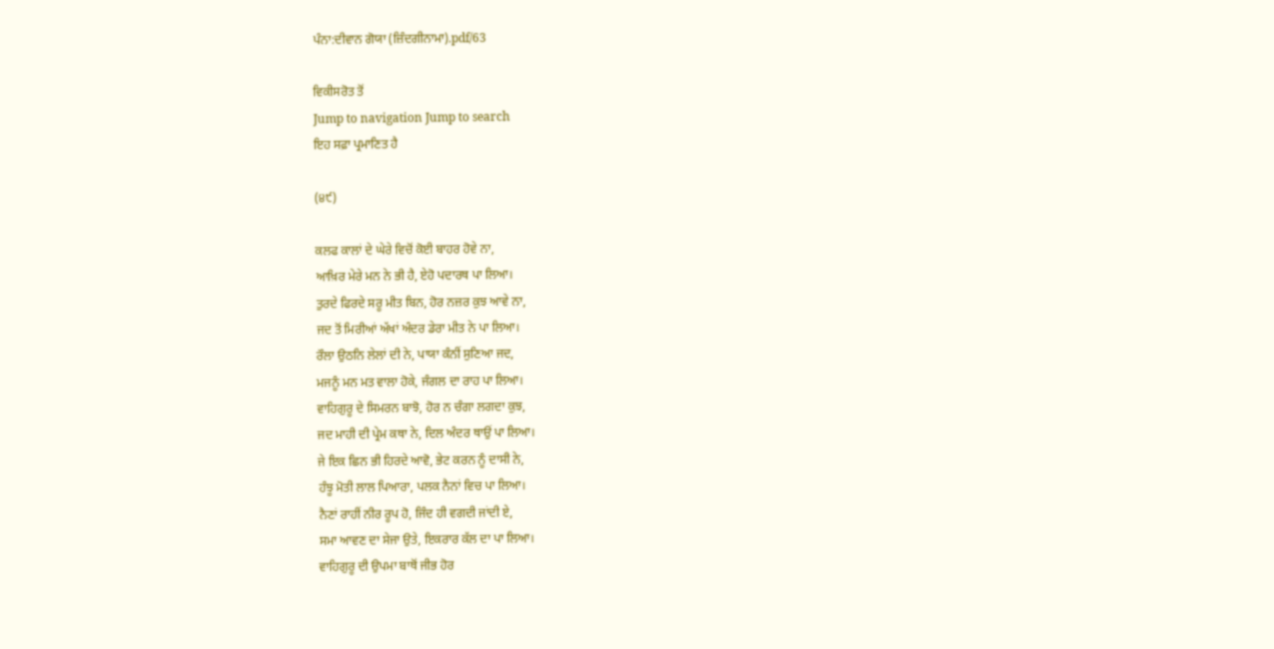ਪੰਨਾ:ਦੀਵਾਨ ਗੋਯਾ (ਜ਼ਿੰਦਗੀਨਾਮਾ).pdf/63

ਵਿਕੀਸਰੋਤ ਤੋਂ
Jump to navigation Jump to search
ਇਹ ਸਫ਼ਾ ਪ੍ਰਮਾਣਿਤ ਹੈ

(੪੯)

ਕਲਫ ਕਾਲਾਂ ਦੇ ਘੇਰੇ ਵਿਚੋਂ ਕੋਈ ਬਾਹਰ ਹੋਵੇ ਨਾ,
ਆਖ਼ਿਰ ਮੇਰੇ ਮਨ ਨੇ ਭੀ ਹੈ, ਏਹੋ ਪਦਾਰਥ ਪਾ ਲਿਆ।
ਤੁਰਦੇ ਫਿਰਦੇ ਸਰੂ ਮੀਤ ਬਿਨ, ਹੋਰ ਨਜ਼ਰ ਕੁਝ ਆਵੇ ਨਾ,
ਜਦ ਤੋਂ ਮਿਰੀਆਂ ਅੱਖਾਂ ਅੰਦਰ ਡੇਰਾ ਮੀਤ ਨੇ ਪਾ ਲਿਆ।
ਰੌਲਾ ਉਠਨਿ ਲੇਲਾਂ ਦੀ ਨੇ, ਪਾਯਾ ਕੰਨੀਂ ਸੁਣਿਆ ਜਦ,
ਮਜਨੂੰ ਮਨ ਮਤ ਵਾਲਾ ਹੋਕੇ, ਜੰਗਲ ਦਾ ਰਾਹ ਪਾ ਲਿਆ।
ਵਾਹਿਗੁਰੂ ਦੇ ਸਿਮਰਨ ਬਾਝੋ, ਹੋਰ ਨ ਚੰਗਾ ਲਗਦਾ ਕੁਝ,
ਜਦ ਮਾਹੀ ਦੀ ਪ੍ਰੇਮ ਕਥਾ ਨੇ, ਦਿਲ ਅੰਦਰ ਥਾਉਂ ਪਾ ਲਿਆ।
ਜੇ ਇਕ ਛਿਨ ਭੀ ਹਿਰਦੇ ਆਵੋ, ਭੇਟ ਕਰਨ ਨੂੰ ਦਾਸੀ ਨੇ,
ਹੰਝੂ ਮੋਤੀ ਲਾਲ ਪਿਆਰਾ, ਪਲਕ ਨੈਨਾਂ ਵਿਚ ਪਾ ਲਿਆ।
ਨੈਣਾਂ ਰਾਹੀਂ ਨੀਰ ਰੂਪ ਹੋ, ਜਿੰਦ ਹੀ ਵਗਦੀ ਜਾਂਦੀ ਏ,
ਸਮਾ ਆਵਣ ਦਾ ਸੇਜਾ ਉਤੇ, ਇਕਰਾਰ ਕੱਲ ਦਾ ਪਾ ਲਿਆ।
ਵਾਹਿਗੁਰੂ ਦੀ ਉਪਮਾ ਬਾਥੋਂ ਜੀਭ ਹੋਰ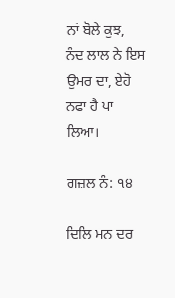ਨਾਂ ਬੋਲੇ ਕੁਝ,
ਨੰਦ ਲਾਲ ਨੇ ਇਸ ਉਮਰ ਦਾ, ਏਹੋ ਨਫਾ ਹੈ ਪਾ ਲਿਆ।

ਗਜ਼ਲ ਨੰ: ੧੪

ਦਿਲਿ ਮਨ ਦਰ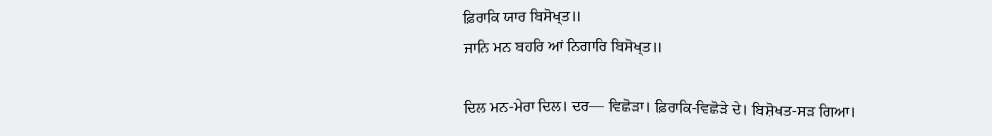ਫ਼ਿਰਾਕਿ ਯਾਰ ਬਿਸੋਖ੍ਤ॥
ਜਾਨਿ ਮਨ ਬਹਰਿ ਆਂ ਨਿਗਾਰਿ ਬਿਸੋਖ੍ਤ॥

ਦਿਲ ਮਨ-ਮੇਰਾ ਦਿਲ। ਦਰ— ਵਿਛੋੜਾ। ਫ਼ਿਰਾਕਿ-ਵਿਛੋੜੇ ਦੇ। ਬਿਸ਼ੋਖਤ-ਸੜ ਗਿਆ।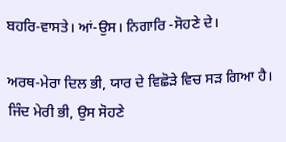ਬਹਰਿ-ਵਾਸਤੇ। ਆਂ-ਉਸ। ਨਿਗਾਰਿ -ਸੋਹਣੇ ਦੇ।

ਅਰਥ-ਮੇਰਾ ਦਿਲ ਭੀ, ਯਾਰ ਦੇ ਵਿਛੋੜੇ ਵਿਚ ਸੜ ਗਿਆ ਹੈ। ਜਿੰਦ ਮੇਰੀ ਭੀ, ਉਸ ਸੋਹਣੇ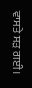ਵਾਸਤੇ ਸੜ ਗਈ।